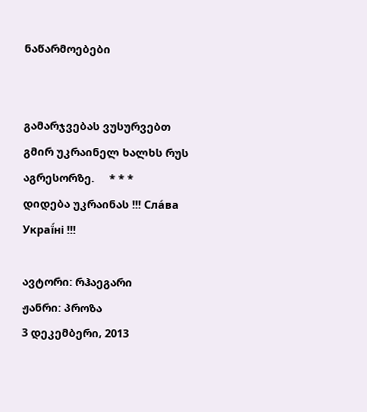ნაწარმოებები


გამარჯვებას ვუსურვებთ გმირ უკრაინელ ხალხს რუს აგრესორზე.     * * *     დიდება უკრაინას !!! Сла́ва Украї́ні !!!

ავტორი: რჰაეგარი
ჟანრი: პროზა
3 დეკემბერი, 2013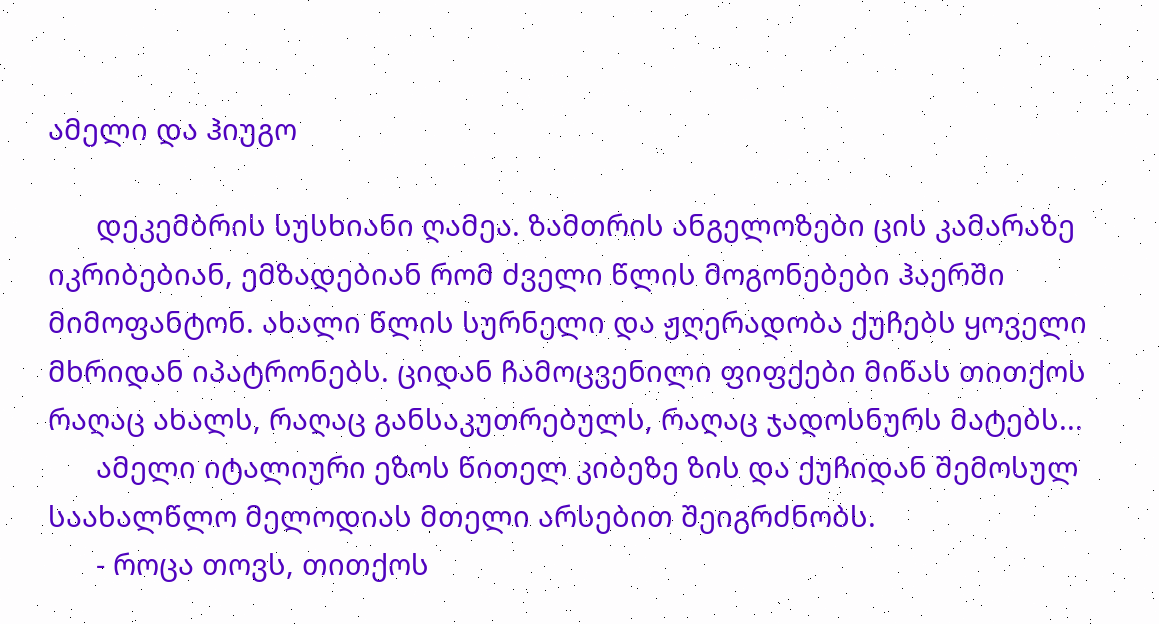ამელი და ჰიუგო

      დეკემბრის სუსხიანი ღამეა. ზამთრის ანგელოზები ცის კამარაზე იკრიბებიან, ემზადებიან რომ ძველი წლის მოგონებები ჰაერში მიმოფანტონ. ახალი წლის სურნელი და ჟღერადობა ქუჩებს ყოველი მხრიდან იპატრონებს. ციდან ჩამოცვენილი ფიფქები მიწას თითქოს რაღაც ახალს, რაღაც განსაკუთრებულს, რაღაც ჯადოსნურს მატებს...
      ამელი იტალიური ეზოს წითელ კიბეზე ზის და ქუჩიდან შემოსულ საახალწლო მელოდიას მთელი არსებით შეიგრძნობს.
      - როცა თოვს, თითქოს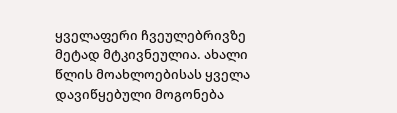ყველაფერი ჩვეულებრივზე მეტად მტკივნეულია. ახალი წლის მოახლოებისას ყველა დავიწყებული მოგონება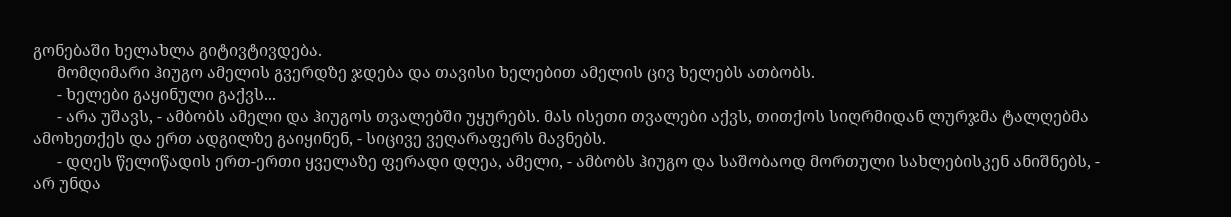გონებაში ხელახლა გიტივტივდება.
      მომღიმარი ჰიუგო ამელის გვერდზე ჯდება და თავისი ხელებით ამელის ცივ ხელებს ათბობს.
      - ხელები გაყინული გაქვს...
      - არა უშავს, - ამბობს ამელი და ჰიუგოს თვალებში უყურებს. მას ისეთი თვალები აქვს, თითქოს სიღრმიდან ლურჯმა ტალღებმა ამოხეთქეს და ერთ ადგილზე გაიყინენ, - სიცივე ვეღარაფერს მავნებს.
      - დღეს წელიწადის ერთ-ერთი ყველაზე ფერადი დღეა, ამელი, - ამბობს ჰიუგო და საშობაოდ მორთული სახლებისკენ ანიშნებს, - არ უნდა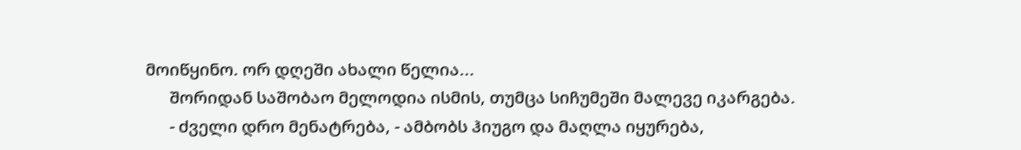მოიწყინო. ორ დღეში ახალი წელია...
      შორიდან საშობაო მელოდია ისმის, თუმცა სიჩუმეში მალევე იკარგება.
      - ძველი დრო მენატრება, - ამბობს ჰიუგო და მაღლა იყურება,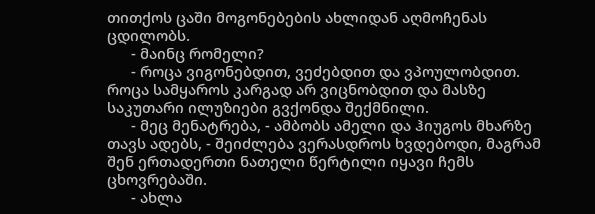თითქოს ცაში მოგონებების ახლიდან აღმოჩენას ცდილობს.
      - მაინც რომელი?
      - როცა ვიგონებდით, ვეძებდით და ვპოულობდით. როცა სამყაროს კარგად არ ვიცნობდით და მასზე საკუთარი ილუზიები გვქონდა შექმნილი.
      - მეც მენატრება, - ამბობს ამელი და ჰიუგოს მხარზე თავს ადებს, - შეიძლება ვერასდროს ხვდებოდი, მაგრამ შენ ერთადერთი ნათელი წერტილი იყავი ჩემს ცხოვრებაში.
      - ახლა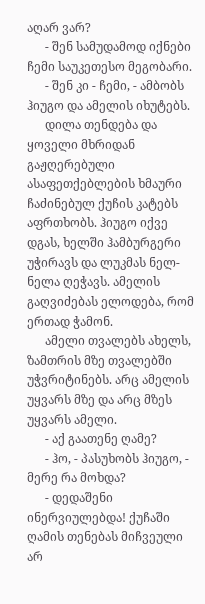აღარ ვარ?
      - შენ სამუდამოდ იქნები ჩემი საუკეთესო მეგობარი.
      - შენ კი - ჩემი, - ამბობს ჰიუგო და ამელის იხუტებს.
      დილა თენდება და ყოველი მხრიდან გაჟღერებული ასაფეთქებლების ხმაური ჩაძინებულ ქუჩის კატებს აფრთხობს. ჰიუგო იქვე დგას, ხელში ჰამბურგერი უჭირავს და ლუკმას ნელ-ნელა ღეჭავს. ამელის გაღვიძებას ელოდება, რომ ერთად ჭამონ.
      ამელი თვალებს ახელს, ზამთრის მზე თვალებში უჭვრიტინებს. არც ამელის უყვარს მზე და არც მზეს უყვარს ამელი.
      - აქ გაათენე ღამე?
      - ჰო, - პასუხობს ჰიუგო, - მერე რა მოხდა?
      - დედაშენი ინერვიულებდა! ქუჩაში ღამის თენებას მიჩვეული არ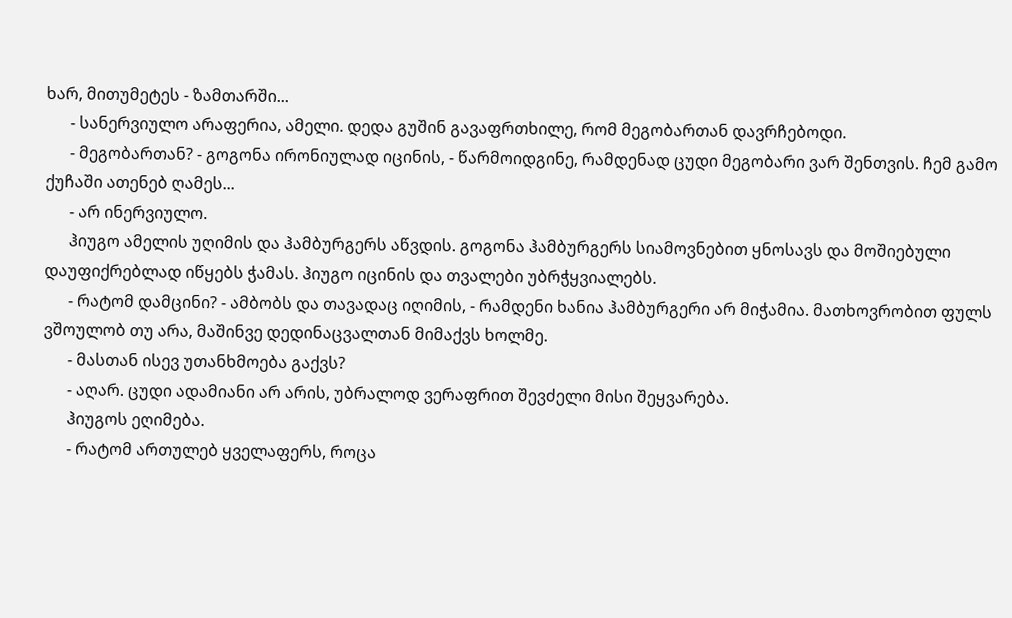ხარ, მითუმეტეს - ზამთარში...
      - სანერვიულო არაფერია, ამელი. დედა გუშინ გავაფრთხილე, რომ მეგობართან დავრჩებოდი.
      - მეგობართან? - გოგონა ირონიულად იცინის, - წარმოიდგინე, რამდენად ცუდი მეგობარი ვარ შენთვის. ჩემ გამო ქუჩაში ათენებ ღამეს...
      - არ ინერვიულო.
      ჰიუგო ამელის უღიმის და ჰამბურგერს აწვდის. გოგონა ჰამბურგერს სიამოვნებით ყნოსავს და მოშიებული დაუფიქრებლად იწყებს ჭამას. ჰიუგო იცინის და თვალები უბრჭყვიალებს.
      - რატომ დამცინი? - ამბობს და თავადაც იღიმის, - რამდენი ხანია ჰამბურგერი არ მიჭამია. მათხოვრობით ფულს ვშოულობ თუ არა, მაშინვე დედინაცვალთან მიმაქვს ხოლმე.
      - მასთან ისევ უთანხმოება გაქვს?
      - აღარ. ცუდი ადამიანი არ არის, უბრალოდ ვერაფრით შევძელი მისი შეყვარება.
      ჰიუგოს ეღიმება.
      - რატომ ართულებ ყველაფერს, როცა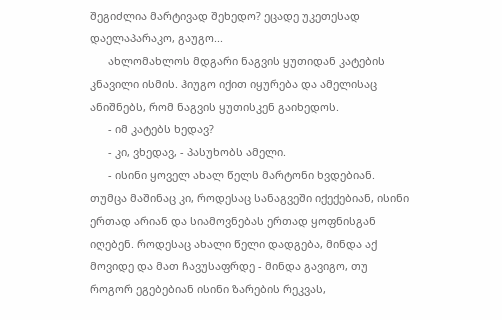შეგიძლია მარტივად შეხედო? ეცადე უკეთესად დაელაპარაკო, გაუგო...
      ახლომახლოს მდგარი ნაგვის ყუთიდან კატების კნავილი ისმის. ჰიუგო იქით იყურება და ამელისაც ანიშნებს, რომ ნაგვის ყუთისკენ გაიხედოს.
      - იმ კატებს ხედავ?
      - კი, ვხედავ, - პასუხობს ამელი.
      - ისინი ყოველ ახალ წელს მარტონი ხვდებიან. თუმცა მაშინაც კი, როდესაც სანაგვეში იქექებიან, ისინი ერთად არიან და სიამოვნებას ერთად ყოფნისგან იღებენ. როდესაც ახალი წელი დადგება, მინდა აქ მოვიდე და მათ ჩავუსაფრდე - მინდა გავიგო, თუ როგორ ეგებებიან ისინი ზარების რეკვას,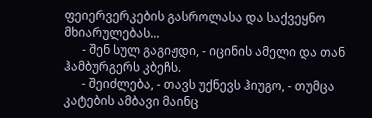ფეიერვერკების გასროლასა და საქვეყნო მხიარულებას...
      - შენ სულ გაგიჟდი, - იცინის ამელი და თან ჰამბურგერს კბეჩს.
      - შეიძლება, - თავს უქნევს ჰიუგო, - თუმცა კატების ამბავი მაინც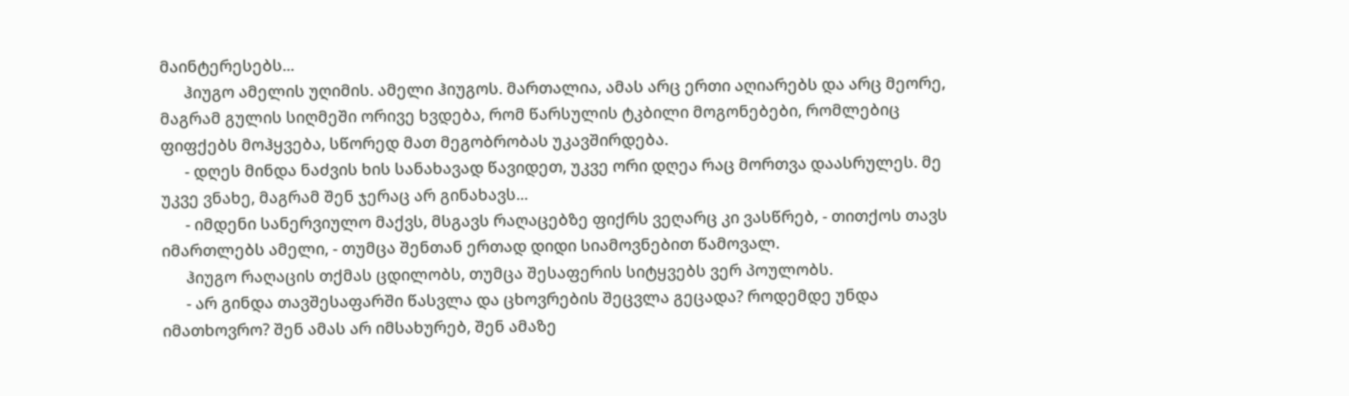მაინტერესებს...
      ჰიუგო ამელის უღიმის. ამელი ჰიუგოს. მართალია, ამას არც ერთი აღიარებს და არც მეორე, მაგრამ გულის სიღმეში ორივე ხვდება, რომ წარსულის ტკბილი მოგონებები, რომლებიც ფიფქებს მოჰყვება, სწორედ მათ მეგობრობას უკავშირდება.
      - დღეს მინდა ნაძვის ხის სანახავად წავიდეთ, უკვე ორი დღეა რაც მორთვა დაასრულეს. მე უკვე ვნახე, მაგრამ შენ ჯერაც არ გინახავს...
      - იმდენი სანერვიულო მაქვს, მსგავს რაღაცებზე ფიქრს ვეღარც კი ვასწრებ, - თითქოს თავს იმართლებს ამელი, - თუმცა შენთან ერთად დიდი სიამოვნებით წამოვალ.
      ჰიუგო რაღაცის თქმას ცდილობს, თუმცა შესაფერის სიტყვებს ვერ პოულობს.
      - არ გინდა თავშესაფარში წასვლა და ცხოვრების შეცვლა გეცადა? როდემდე უნდა იმათხოვრო? შენ ამას არ იმსახურებ, შენ ამაზე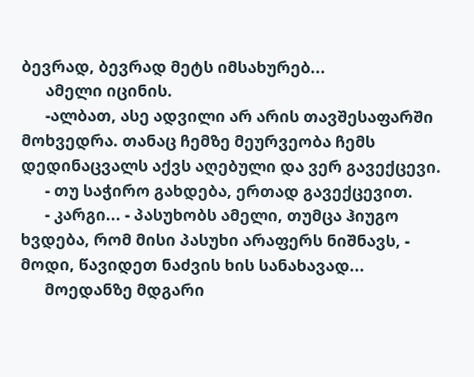ბევრად, ბევრად მეტს იმსახურებ...
      ამელი იცინის.
      -ალბათ, ასე ადვილი არ არის თავშესაფარში მოხვედრა. თანაც ჩემზე მეურვეობა ჩემს დედინაცვალს აქვს აღებული და ვერ გავექცევი.
      - თუ საჭირო გახდება, ერთად გავექცევით.
      - კარგი... - პასუხობს ამელი, თუმცა ჰიუგო ხვდება, რომ მისი პასუხი არაფერს ნიშნავს, - მოდი, წავიდეთ ნაძვის ხის სანახავად...
      მოედანზე მდგარი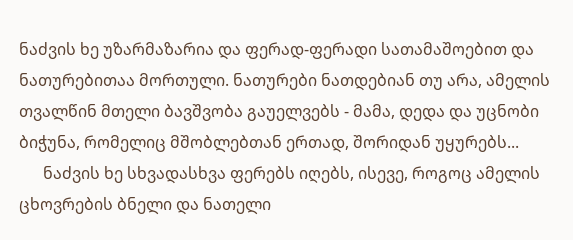ნაძვის ხე უზარმაზარია და ფერად-ფერადი სათამაშოებით და ნათურებითაა მორთული. ნათურები ნათდებიან თუ არა, ამელის თვალწინ მთელი ბავშვობა გაუელვებს - მამა, დედა და უცნობი ბიჭუნა, რომელიც მშობლებთან ერთად, შორიდან უყურებს...
      ნაძვის ხე სხვადასხვა ფერებს იღებს, ისევე, როგოც ამელის ცხოვრების ბნელი და ნათელი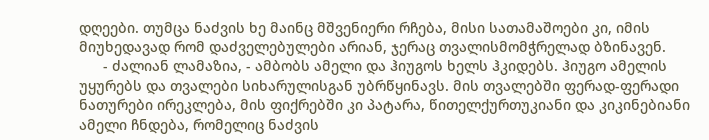დღეები. თუმცა ნაძვის ხე მაინც მშვენიერი რჩება, მისი სათამაშოები კი, იმის მიუხედავად რომ დაძველებულები არიან, ჯერაც თვალისმომჭრელად ბზინავენ.
      - ძალიან ლამაზია, - ამბობს ამელი და ჰიუგოს ხელს ჰკიდებს. ჰიუგო ამელის უყურებს და თვალები სიხარულისგან უბრწყინავს. მის თვალებში ფერად-ფერადი ნათურები ირეკლება, მის ფიქრებში კი პატარა, წითელქურთუკიანი და კიკინებიანი ამელი ჩნდება, რომელიც ნაძვის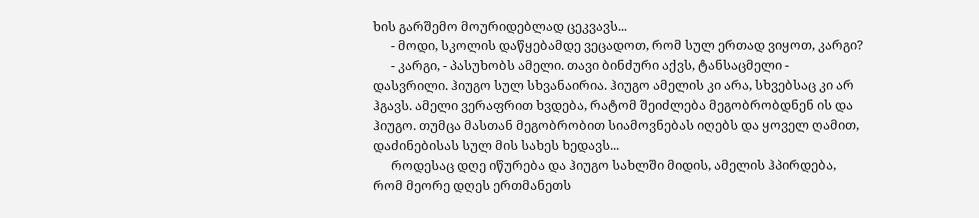ხის გარშემო მოურიდებლად ცეკვავს...
      - მოდი, სკოლის დაწყებამდე ვეცადოთ, რომ სულ ერთად ვიყოთ, კარგი?
      - კარგი, - პასუხობს ამელი. თავი ბინძური აქვს, ტანსაცმელი - დასვრილი. ჰიუგო სულ სხვანაირია. ჰიუგო ამელის კი არა, სხვებსაც კი არ ჰგავს. ამელი ვერაფრით ხვდება, რატომ შეიძლება მეგობრობდნენ ის და ჰიუგო. თუმცა მასთან მეგობრობით სიამოვნებას იღებს და ყოველ ღამით, დაძინებისას სულ მის სახეს ხედავს...
      როდესაც დღე იწურება და ჰიუგო სახლში მიდის, ამელის ჰპირდება, რომ მეორე დღეს ერთმანეთს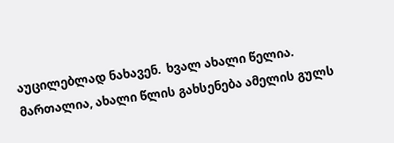აუცილებლად ნახავენ.  ხვალ ახალი წელია. მართალია, ახალი წლის გახსენება ამელის გულს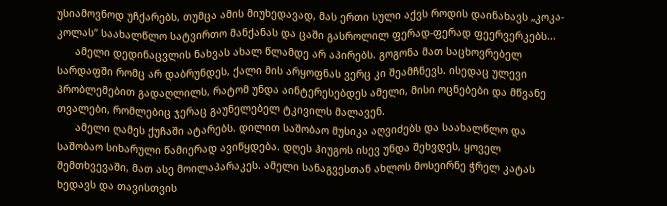უსიამოვნოდ უჩქარებს, თუმცა ამის მიუხედავად, მას ერთი სული აქვს როდის დაინახავს „კოკა-კოლას“ საახალწლო სატვირთო მანქანას და ცაში გასროლილ ფერად-ფერად ფეერვერკებს...
      ამელი დედინაცვლის ნახვას ახალ წლამდე არ აპირებს. გოგონა მათ საცხოვრებელ სარდაფში რომც არ დაბრუნდეს, ქალი მის არყოფნას ვერც კი შეამჩნევს. ისედაც ულევი პრობლემებით გადაღლილს, რატომ უნდა აინტერესებდეს ამელი, მისი ოცნებები და მწვანე თვალები, რომლებიც ჯერაც გაუნელებელ ტკივილს მალავენ.
      ამელი ღამეს ქუჩაში ატარებს. დილით საშობაო მუსიკა აღვიძებს და საახალწლო და საშობაო სიხარული წამიერად ავიწყდება. დღეს ჰიუგოს ისევ უნდა შეხვდეს, ყოველ შემთხვევაში, მათ ასე მოილაპარაკეს. ამელი სანაგვესთან ახლოს მოსეირნე ჭრელ კატას ხედავს და თავისთვის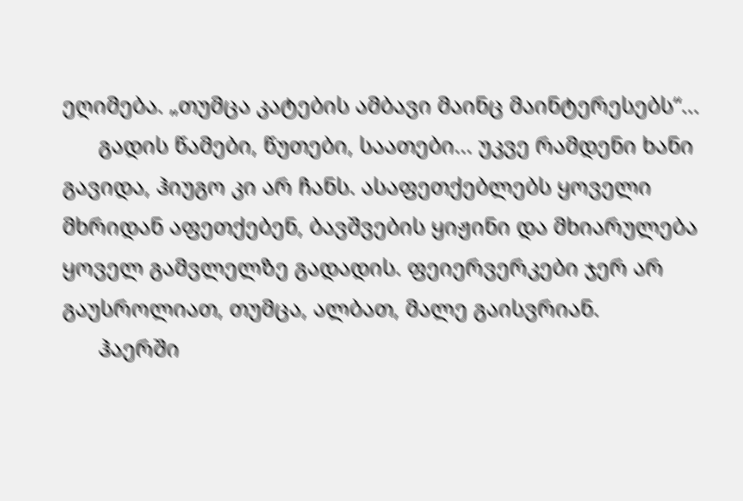ეღიმება. „თუმცა კატების ამბავი მაინც მაინტერესებს“...
      გადის წამები, წუთები, საათები... უკვე რამდენი ხანი გავიდა, ჰიუგო კი არ ჩანს. ასაფეთქებლებს ყოველი მხრიდან აფეთქებენ, ბავშვების ყიჟინი და მხიარულება ყოველ გამვლელზე გადადის. ფეიერვერკები ჯერ არ გაუსროლიათ, თუმცა, ალბათ, მალე გაისვრიან.
      ჰაერში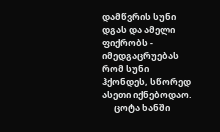დამწვრის სუნი დგას და ამელი ფიქრობს - იმედგაცრუებას რომ სუნი ჰქონდეს, სწორედ ასეთი იქნებოდაო.
      ცოტა ხანში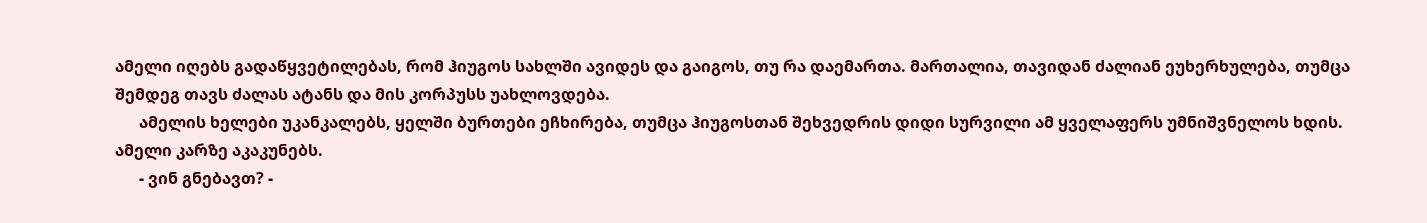ამელი იღებს გადაწყვეტილებას, რომ ჰიუგოს სახლში ავიდეს და გაიგოს, თუ რა დაემართა. მართალია, თავიდან ძალიან ეუხერხულება, თუმცა შემდეგ თავს ძალას ატანს და მის კორპუსს უახლოვდება.
      ამელის ხელები უკანკალებს, ყელში ბურთები ეჩხირება, თუმცა ჰიუგოსთან შეხვედრის დიდი სურვილი ამ ყველაფერს უმნიშვნელოს ხდის. ამელი კარზე აკაკუნებს.
      - ვინ გნებავთ? -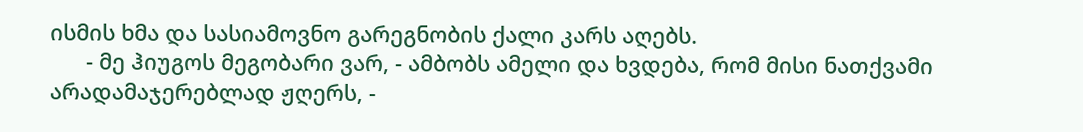ისმის ხმა და სასიამოვნო გარეგნობის ქალი კარს აღებს.
      - მე ჰიუგოს მეგობარი ვარ, - ამბობს ამელი და ხვდება, რომ მისი ნათქვამი არადამაჯერებლად ჟღერს, -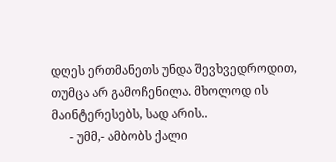დღეს ერთმანეთს უნდა შევხვედროდით, თუმცა არ გამოჩენილა. მხოლოდ ის მაინტერესებს, სად არის..
      - უმმ,- ამბობს ქალი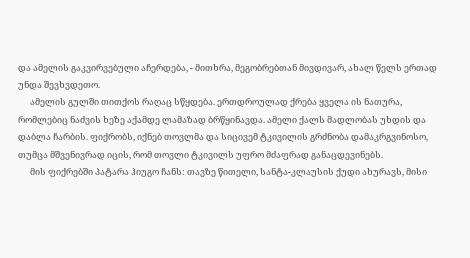და ამელის გაკვირვებული აჩერდება, - მითხრა, მეგობრებთან მივდივარ, ახალ წელს ერთად უნდა შევხვდეთო.
      ამელის გულში თითქოს რაღაც სწყდება. ერთდროულად ქრება ყველა ის ნათურა, რომლებიც ნაძვის ხეზე აქამდე ლამაზად ბრწყინავდა. ამელი ქალს მადლობას უხდის და დაბლა ჩარბის. ფიქრობს, იქნებ თოვლმა და სიცივემ ტკივილის გრძნობა დამაკრგვინოსო, თუმცა მშვენივრად იცის, რომ თოვლი ტკივილს უფრო მძაფრად განაცდევინებს.
      მის ფიქრებში პატარა ჰიუგო ჩანს: თავზე წითელი, სანტა-კლაუსის ქუდი ახურავს, მისი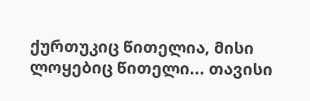ქურთუკიც წითელია, მისი ლოყებიც წითელი... თავისი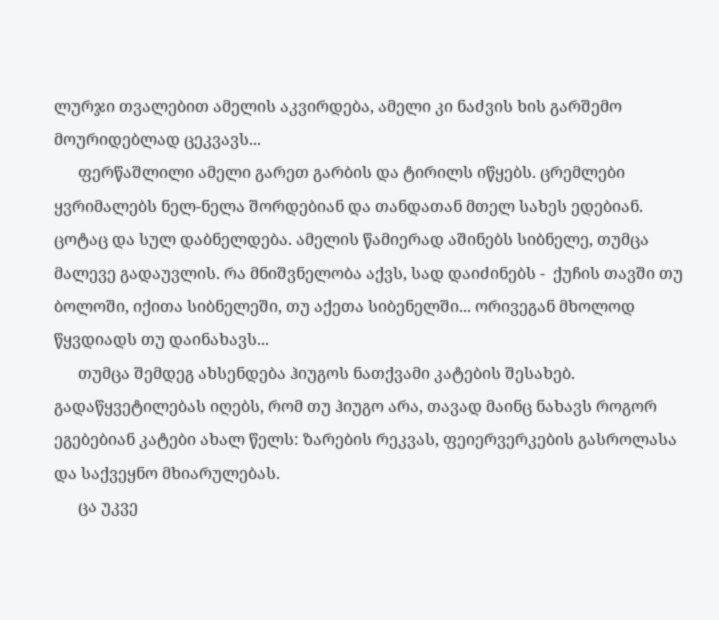ლურჯი თვალებით ამელის აკვირდება, ამელი კი ნაძვის ხის გარშემო მოურიდებლად ცეკვავს...
      ფერწაშლილი ამელი გარეთ გარბის და ტირილს იწყებს. ცრემლები ყვრიმალებს ნელ-ნელა შორდებიან და თანდათან მთელ სახეს ედებიან. ცოტაც და სულ დაბნელდება. ამელის წამიერად აშინებს სიბნელე, თუმცა მალევე გადაუვლის. რა მნიშვნელობა აქვს, სად დაიძინებს -  ქუჩის თავში თუ ბოლოში, იქითა სიბნელეში, თუ აქეთა სიბენელში... ორივეგან მხოლოდ წყვდიადს თუ დაინახავს...
      თუმცა შემდეგ ახსენდება ჰიუგოს ნათქვამი კატების შესახებ. გადაწყვეტილებას იღებს, რომ თუ ჰიუგო არა, თავად მაინც ნახავს როგორ ეგებებიან კატები ახალ წელს: ზარების რეკვას, ფეიერვერკების გასროლასა და საქვეყნო მხიარულებას.
      ცა უკვე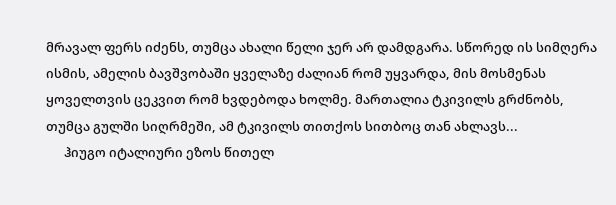მრავალ ფერს იძენს, თუმცა ახალი წელი ჯერ არ დამდგარა. სწორედ ის სიმღერა ისმის, ამელის ბავშვობაში ყველაზე ძალიან რომ უყვარდა, მის მოსმენას ყოველთვის ცეკვით რომ ხვდებოდა ხოლმე. მართალია ტკივილს გრძნობს, თუმცა გულში სიღრმეში, ამ ტკივილს თითქოს სითბოც თან ახლავს...
      ჰიუგო იტალიური ეზოს წითელ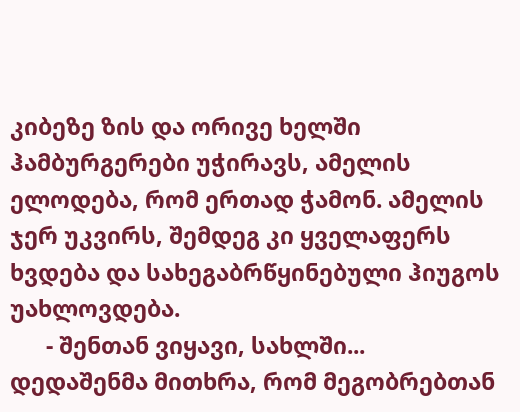კიბეზე ზის და ორივე ხელში ჰამბურგერები უჭირავს, ამელის ელოდება, რომ ერთად ჭამონ. ამელის ჯერ უკვირს, შემდეგ კი ყველაფერს ხვდება და სახეგაბრწყინებული ჰიუგოს უახლოვდება.
      - შენთან ვიყავი, სახლში... დედაშენმა მითხრა, რომ მეგობრებთან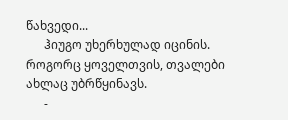წახვედი...
      ჰიუგო უხერხულად იცინის. როგორც ყოველთვის, თვალები ახლაც უბრწყინავს.
      -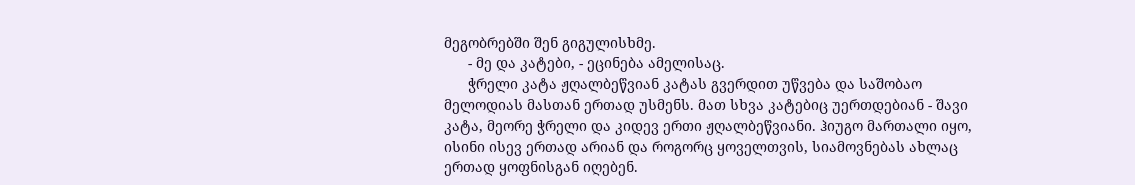მეგობრებში შენ გიგულისხმე.
      - მე და კატები, - ეცინება ამელისაც.
      ჭრელი კატა ჟღალბეწვიან კატას გვერდით უწვება და საშობაო მელოდიას მასთან ერთად უსმენს. მათ სხვა კატებიც უერთდებიან - შავი კატა, მეორე ჭრელი და კიდევ ერთი ჟღალბეწვიანი. ჰიუგო მართალი იყო, ისინი ისევ ერთად არიან და როგორც ყოველთვის, სიამოვნებას ახლაც ერთად ყოფნისგან იღებენ.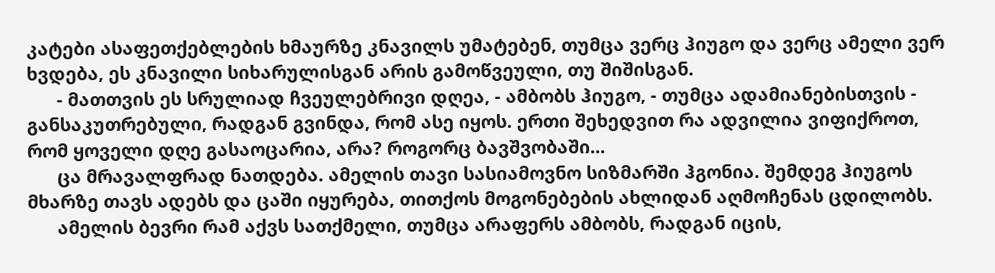კატები ასაფეთქებლების ხმაურზე კნავილს უმატებენ, თუმცა ვერც ჰიუგო და ვერც ამელი ვერ ხვდება, ეს კნავილი სიხარულისგან არის გამოწვეული, თუ შიშისგან.
      - მათთვის ეს სრულიად ჩვეულებრივი დღეა, - ამბობს ჰიუგო, - თუმცა ადამიანებისთვის - განსაკუთრებული, რადგან გვინდა, რომ ასე იყოს. ერთი შეხედვით რა ადვილია ვიფიქროთ, რომ ყოველი დღე გასაოცარია, არა? როგორც ბავშვობაში...
      ცა მრავალფრად ნათდება. ამელის თავი სასიამოვნო სიზმარში ჰგონია. შემდეგ ჰიუგოს მხარზე თავს ადებს და ცაში იყურება, თითქოს მოგონებების ახლიდან აღმოჩენას ცდილობს.
      ამელის ბევრი რამ აქვს სათქმელი, თუმცა არაფერს ამბობს, რადგან იცის,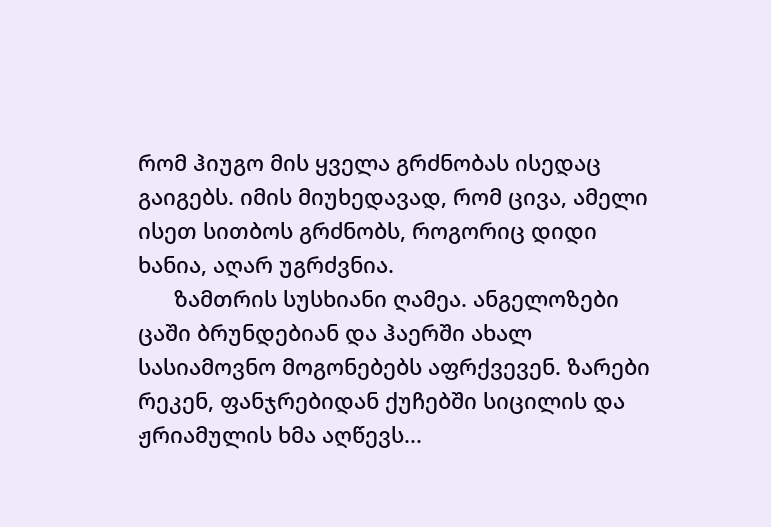რომ ჰიუგო მის ყველა გრძნობას ისედაც გაიგებს. იმის მიუხედავად, რომ ცივა, ამელი ისეთ სითბოს გრძნობს, როგორიც დიდი ხანია, აღარ უგრძვნია.
      ზამთრის სუსხიანი ღამეა. ანგელოზები ცაში ბრუნდებიან და ჰაერში ახალ სასიამოვნო მოგონებებს აფრქვევენ. ზარები რეკენ, ფანჯრებიდან ქუჩებში სიცილის და ჟრიამულის ხმა აღწევს...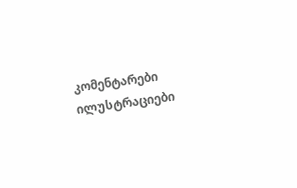კომენტარები ილუსტრაციები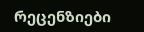რეცენზიები